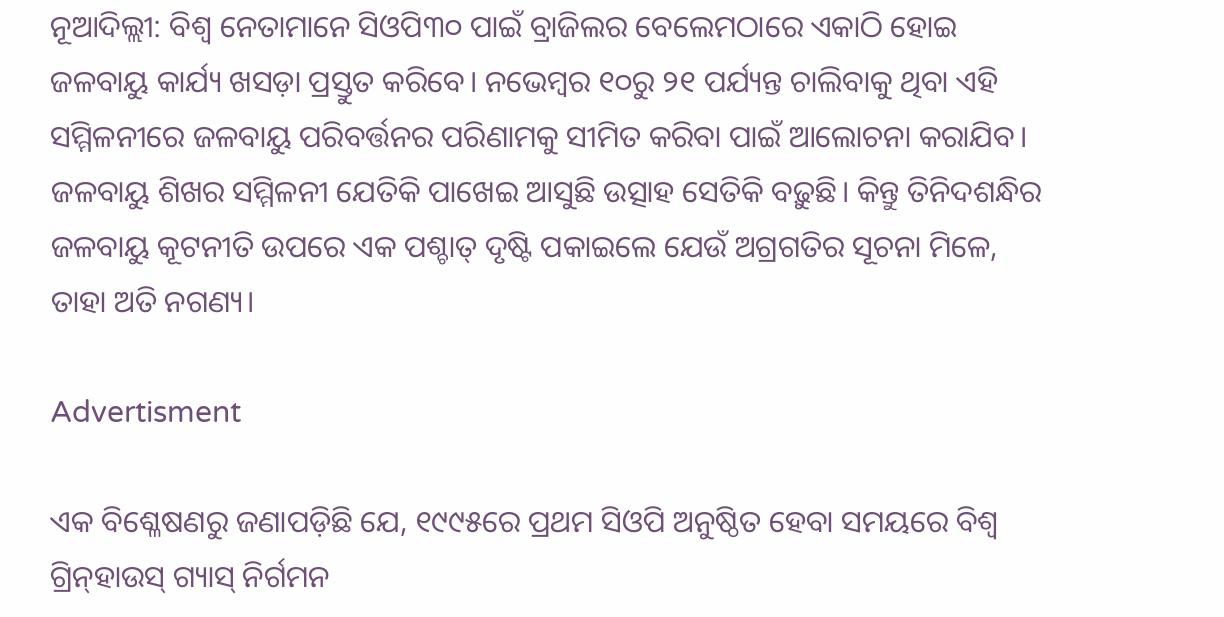ନୂଆଦିଲ୍ଲୀ: ବିଶ୍ୱ ନେତାମାନେ ସିଓପି୩୦ ପାଇଁ ବ୍ରାଜିଲର ବେଲେମଠାରେ ଏକାଠି ହୋଇ ଜଳବାୟୁ କାର୍ଯ୍ୟ ଖସଡ଼ା ପ୍ରସ୍ତୁତ କରିବେ। ନଭେମ୍ବର ୧୦ରୁ ୨୧ ପର୍ଯ୍ୟନ୍ତ ଚାଲିବାକୁ ଥିବା ଏହି ସମ୍ମିଳନୀରେ ଜଳବାୟୁ ପରିବର୍ତ୍ତନର ପରିଣାମକୁ ସୀମିତ କରିବା ପାଇଁ ଆଲୋଚନା କରାଯିବ। ଜଳବାୟୁ ଶିଖର ସମ୍ମିଳନୀ ଯେତିକି ପାଖେଇ ଆସୁଛି ଉତ୍ସାହ ସେତିକି ବଢ଼ୁଛି। କିନ୍ତୁ ତିନିଦଶନ୍ଧିର ଜଳବାୟୁ କୂଟନୀତି ଉପରେ ଏକ ପଶ୍ଚାତ୍ ଦୃଷ୍ଟି ପକାଇଲେ ଯେଉଁ ଅଗ୍ରଗତିର ସୂଚନା ମିଳେ, ତାହା ଅତି ନଗଣ୍ୟ।

Advertisment

ଏକ ବିଶ୍ଳେଷଣରୁ ଜଣାପଡ଼ିଛି ଯେ, ୧୯୯୫ରେ ପ୍ରଥମ ସିଓପି ଅନୁଷ୍ଠିତ ହେବା ସମୟରେ ବିଶ୍ୱ ଗ୍ରିନ୍‌ହାଉସ୍ ଗ୍ୟାସ୍ ନିର୍ଗମନ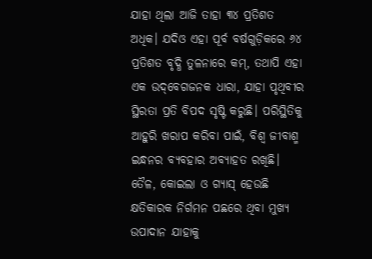ଯାହା ଥିଲା ଆଜି ତାହା ୩୪ ପ୍ରତିଶତ ଅଧିକ। ଯଦିଓ ଏହା ପୂର୍ବ ବର୍ଷଗୁଡ଼ିକରେ ୬୪ ପ୍ରତିଶତ ବୃଦ୍ଧି ତୁଳନାରେ କମ୍, ତଥାପି ଏହା ଏକ ଉଦ୍‌ବେଗଜନକ ଧାରା, ଯାହା ପୃଥିବୀର ସ୍ଥିରତା ପ୍ରତି ବିପଦ ସୃଷ୍ଟି କରୁଛି। ପରିସ୍ଥିତିକୁ ଆହୁରି ଖରାପ କରିବା ପାଇଁ, ବିଶ୍ୱ ଜୀବାଶ୍ମ ଇନ୍ଧନର ବ୍ୟବହାର ଅବ୍ୟାହତ ରଖିଛି। ତୈଳ, କୋଇଲା ଓ ଗ୍ୟାସ୍ ହେଉଛି କ୍ଷତିକାରକ ନିର୍ଗମନ ପଛରେ ଥିବା ମୁଖ୍ୟ ଉପାଦାନ ଯାହାକୁ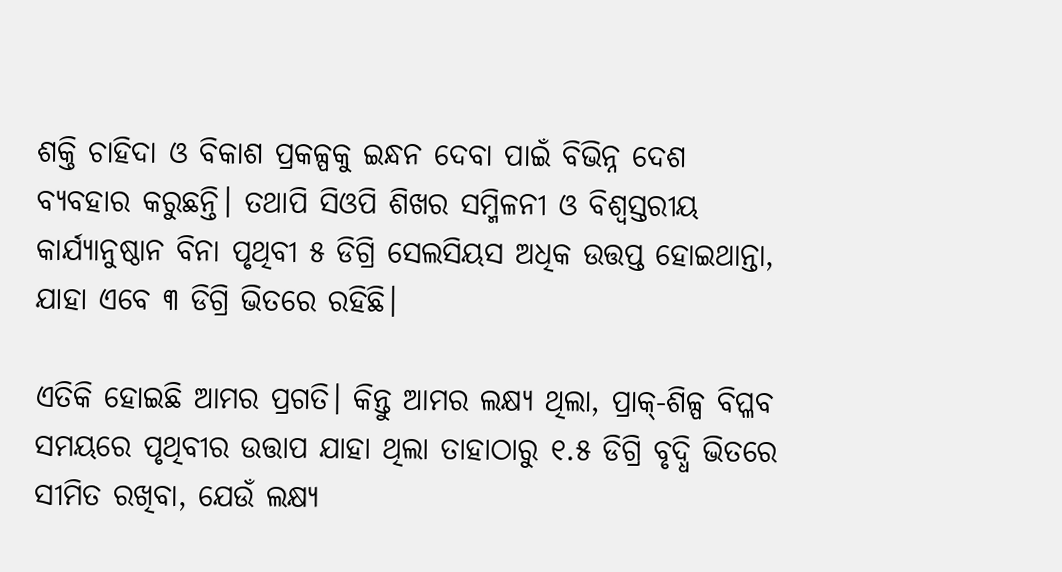ଶକ୍ତି ଚାହିଦା ଓ ବିକାଶ ପ୍ରକଳ୍ପକୁ ଇନ୍ଧନ ଦେବା ପାଇଁ ବିଭିନ୍ନ ଦେଶ ବ୍ୟବହାର କରୁଛନ୍ତି। ତଥାପି ସିଓପି ଶିଖର ସମ୍ମିଳନୀ ଓ ବିଶ୍ୱସ୍ତରୀୟ କାର୍ଯ୍ୟାନୁଷ୍ଠାନ ବିନା ପୃଥିବୀ ୫ ଡିଗ୍ରି ସେଲସିୟସ ଅଧିକ ଉତ୍ତପ୍ତ ହୋଇଥାନ୍ତା, ଯାହା ଏବେ ୩ ଡିଗ୍ରି ଭିତରେ ରହିଛି।

ଏତିକି ହୋଇଛି ଆମର ପ୍ରଗତି। କିନ୍ତୁ ଆମର ଲକ୍ଷ୍ୟ ଥିଲା, ପ୍ରାକ୍-ଶିଳ୍ପ ବିପ୍ଳବ ସମୟରେ ପୃଥିବୀର ଉତ୍ତାପ ଯାହା ଥିଲା ତାହାଠାରୁ ୧.୫ ଡିଗ୍ରି ବୃଦ୍ଧି ଭିତରେ ସୀମିତ ରଖିବା, ଯେଉଁ ଲକ୍ଷ୍ୟ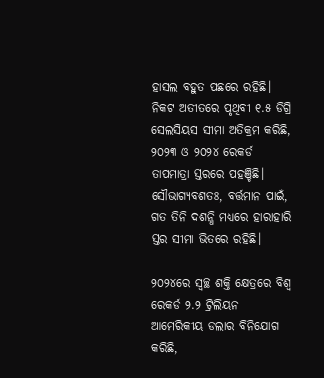ହାସଲ ବହୁତ ପଛରେ ରହିଛି। ନିକଟ ଅତୀତରେ ପୃଥିବୀ ୧.୫ ଡିଗ୍ରି ସେଲସିୟସ ସୀମା ଅତିକ୍ରମ କରିଛି, ୨୦୨୩ ଓ ୨୦୨୪ ରେକର୍ଡ ତାପମାତ୍ରା ସ୍ତରରେ ପହଞ୍ଚିଛି। ସୌଭାଗ୍ୟବଶତଃ, ବର୍ତ୍ତମାନ ପାଇଁ, ଗତ ତିନି ଦଶନ୍ଧି ମଧ୍ୟରେ ହାରାହାରି ସ୍ତର ସୀମା ଭିତରେ ରହିଛି।

୨୦୨୪ରେ ସ୍ୱଚ୍ଛ ଶକ୍ତି କ୍ଷେତ୍ରରେ ବିଶ୍ୱ ରେକର୍ଡ ୨.୨ ଟ୍ରିଲିୟନ ଆମେରିକୀୟ ଡଲାର ବିନିଯୋଗ କରିଛି,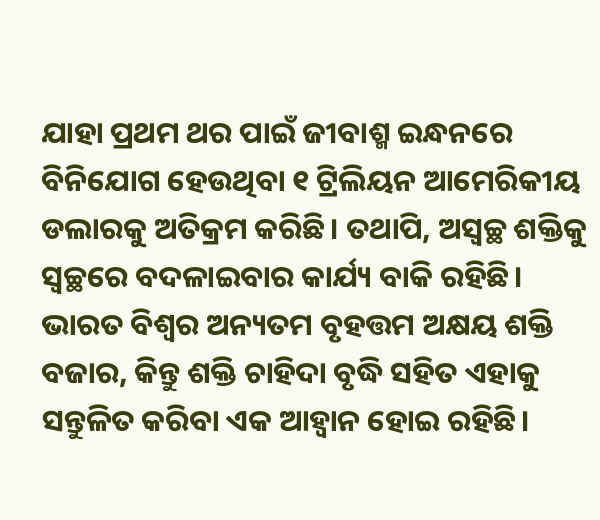ଯାହା ପ୍ରଥମ ଥର ପାଇଁ ଜୀବାଶ୍ମ ଇନ୍ଧନରେ ବିନିଯୋଗ ହେଉଥିବା ୧ ଟ୍ରିଲିୟନ ଆମେରିକୀୟ ଡଲାରକୁ ଅତିକ୍ରମ କରିଛି। ତଥାପି, ଅସ୍ବଚ୍ଛ ଶକ୍ତିକୁ ସ୍ବଚ୍ଛରେ ବଦଳାଇବାର କାର୍ଯ୍ୟ ବାକି ରହିଛି। ଭାରତ ବିଶ୍ୱର ଅନ୍ୟତମ ବୃହତ୍ତମ ଅକ୍ଷୟ ଶକ୍ତି ବଜାର, କିନ୍ତୁ ଶକ୍ତି ଚାହିଦା ବୃଦ୍ଧି ସହିତ ଏହାକୁ ସନ୍ତୁଳିତ କରିବା ଏକ ଆହ୍ୱାନ ହୋଇ ରହିଛି।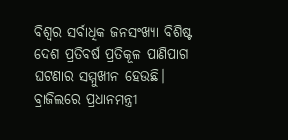ବିଶ୍ୱର ସର୍ବାଧିକ ଜନସଂଖ୍ୟା ବିଶିଷ୍ଟ ଦେଶ ପ୍ରତିବର୍ଷ ପ୍ରତିକୂଳ ପାଣିପାଗ ଘଟଣାର ସମ୍ମୁଖୀନ ହେଉଛି। ବ୍ରାଜିଲରେ ପ୍ରଧାନମନ୍ତ୍ରୀ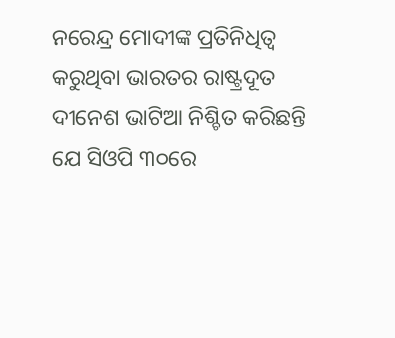ନରେନ୍ଦ୍ର ମୋଦୀଙ୍କ ପ୍ରତିନିଧିତ୍ୱ କରୁଥିବା ଭାରତର ରାଷ୍ଟ୍ରଦୂତ ଦୀନେଶ ଭାଟିଆ ନିଶ୍ଚିତ କରିଛନ୍ତି ଯେ ସିଓପି ୩୦ରେ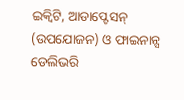ଇକ୍ୱିଟି, ଆଡାପ୍ଟେସନ୍ (ଉପଯୋଜନ) ଓ ଫାଇନାନ୍ସ ଡେଲିଭରି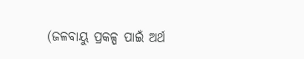(ଜଳବାୟୁ ପ୍ରକଳ୍ପ ପାଇଁ ଅର୍ଥ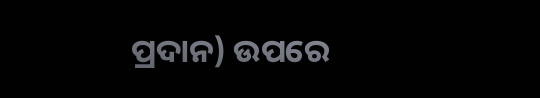ପ୍ରଦାନ) ଉପରେ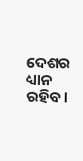ଦେଶର ଧ୍ୟାନ ରହିବ।